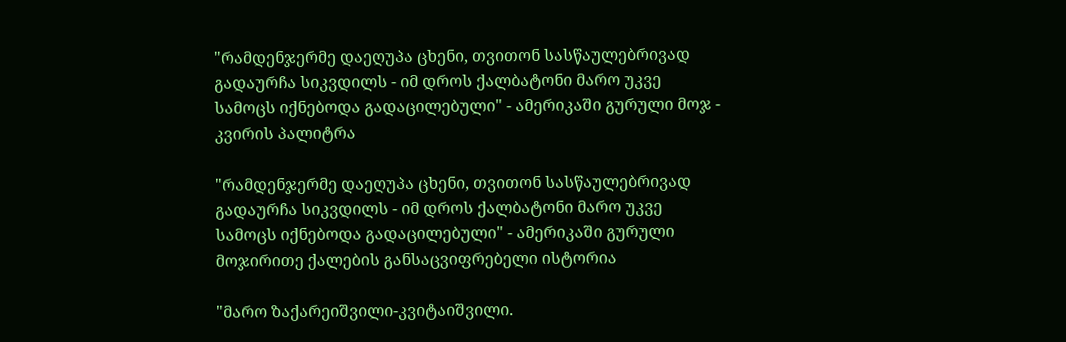"რამდენჯერმე დაეღუპა ცხენი, თვითონ სასწაულებრივად გადაურჩა სიკვდილს - იმ დროს ქალბატონი მარო უკვე სამოცს იქნებოდა გადაცილებული" - ამერიკაში გურული მოჯ - კვირის პალიტრა

"რამდენჯერმე დაეღუპა ცხენი, თვითონ სასწაულებრივად გადაურჩა სიკვდილს - იმ დროს ქალბატონი მარო უკვე სამოცს იქნებოდა გადაცილებული" - ამერიკაში გურული მოჯირითე ქალების განსაცვიფრებელი ისტორია

"მარო ზაქარეიშვილი-კვიტაიშვილი.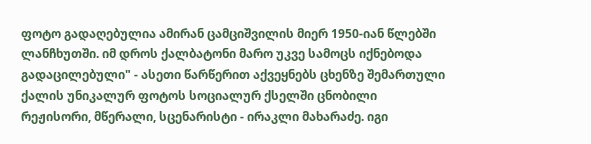ფოტო გადაღებულია ამირან ცამციშვილის მიერ 1950-იან წლებში ლანჩხუთში. იმ დროს ქალბატონი მარო უკვე სამოცს იქნებოდა გადაცილებული" - ასეთი წარწერით აქვეყნებს ცხენზე შემართული ქალის უნიკალურ ფოტოს სოციალურ ქსელში ცნობილი რეჟისორი, მწერალი, სცენარისტი - ირაკლი მახარაძე. იგი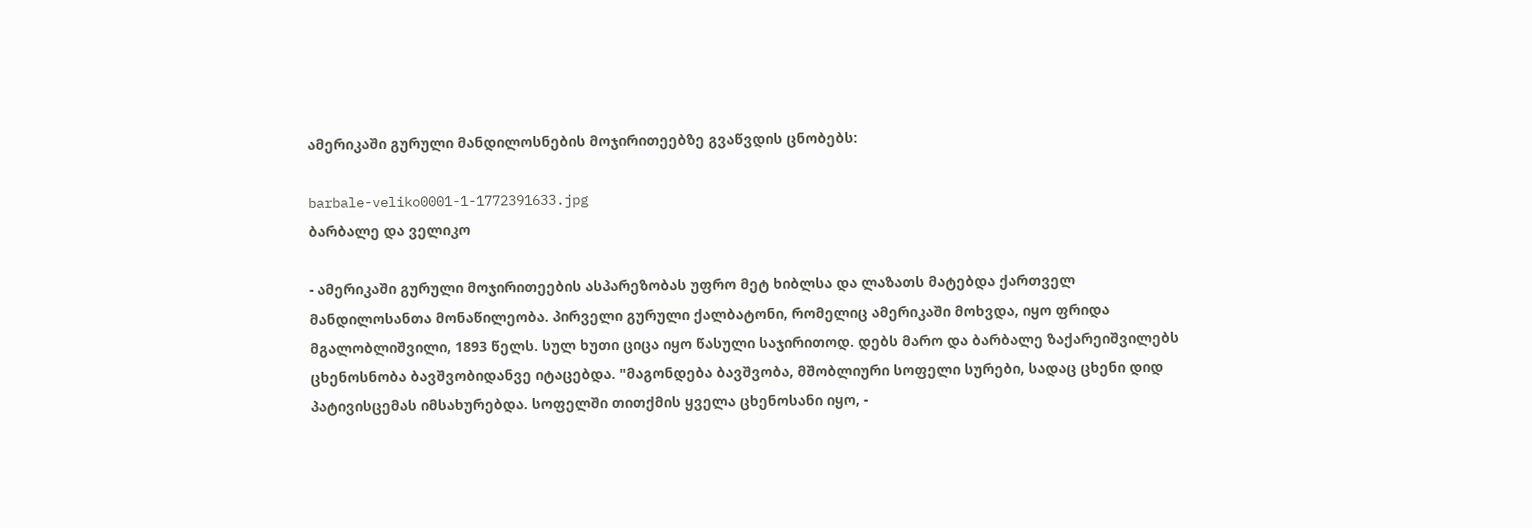ამერიკაში გურული მანდილოსნების მოჯირითეებზე გვაწვდის ცნობებს:

barbale-veliko0001-1-1772391633.jpg
ბარბალე და ველიკო

- ამერიკაში გურული მოჯირითეების ასპარეზობას უფრო მეტ ხიბლსა და ლაზათს მატებდა ქართველ მანდილოსანთა მონაწილეობა. პირველი გურული ქალბატონი, რომელიც ამერიკაში მოხვდა, იყო ფრიდა მგალობლიშვილი, 1893 წელს. სულ ხუთი ციცა იყო წასული საჯირითოდ. დებს მარო და ბარბალე ზაქარეიშვილებს ცხენოსნობა ბავშვობიდანვე იტაცებდა. "მაგონდება ბავშვობა, მშობლიური სოფელი სურები, სადაც ცხენი დიდ პატივისცემას იმსახურებდა. სოფელში თითქმის ყველა ცხენოსანი იყო, -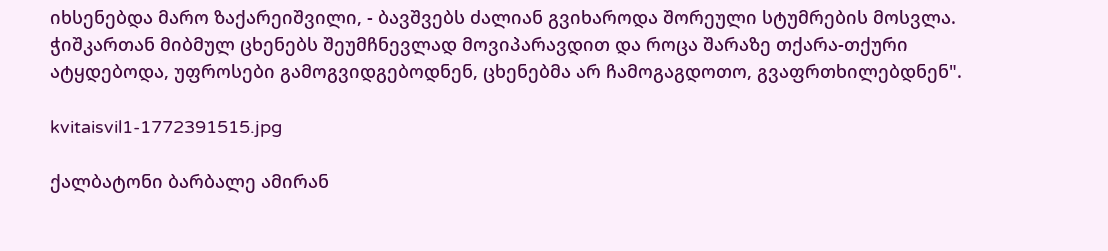იხსენებდა მარო ზაქარეიშვილი, - ბავშვებს ძალიან გვიხაროდა შორეული სტუმრების მოსვლა. ჭიშკართან მიბმულ ცხენებს შეუმჩნევლად მოვიპარავდით და როცა შარაზე თქარა-თქური ატყდებოდა, უფროსები გამოგვიდგებოდნენ, ცხენებმა არ ჩამოგაგდოთო, გვაფრთხილებდნენ".

kvitaisvil1-1772391515.jpg

ქალბატონი ბარბალე ამირან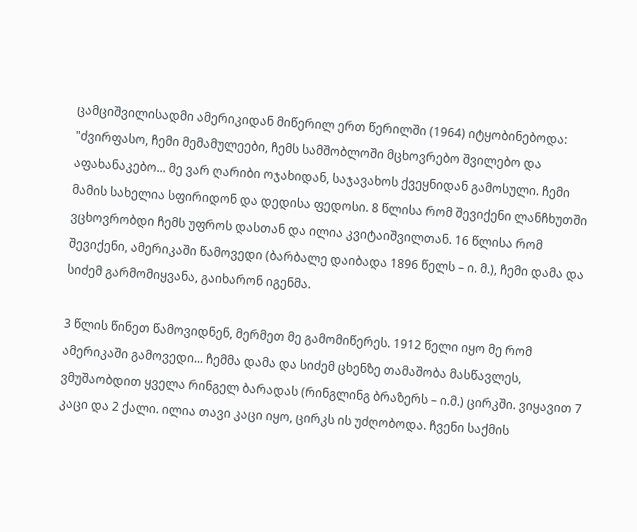ცამციშვილისადმი ამერიკიდან მიწერილ ერთ წერილში (1964) იტყობინებოდა: "ძვირფასო, ჩემი მემამულეები, ჩემს სამშობლოში მცხოვრებო შვილებო და აფახანაკებო... მე ვარ ღარიბი ოჯახიდან, საჯავახოს ქვეყნიდან გამოსული. ჩემი მამის სახელია სფირიდონ და დედისა ფედოსი. 8 წლისა რომ შევიქენი ლანჩხუთში ვცხოვრობდი ჩემს უფროს დასთან და ილია კვიტაიშვილთან. 16 წლისა რომ შევიქენი, ამერიკაში წამოვედი (ბარბალე დაიბადა 1896 წელს – ი. მ.), ჩემი დამა და სიძემ გარმომიყვანა, გაიხარონ იგენმა.

3 წლის წინეთ წამოვიდნენ, მერმეთ მე გამომიწერეს. 1912 წელი იყო მე რომ ამერიკაში გამოვედი... ჩემმა დამა და სიძემ ცხენზე თამაშობა მასწავლეს, ვმუშაობდით ყველა რინგელ ბარადას (რინგლინგ ბრაზერს – ი.მ.) ცირკში. ვიყავით 7 კაცი და 2 ქალი. ილია თავი კაცი იყო, ცირკს ის უძღობოდა. ჩვენი საქმის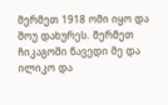მერმეთ 1918 ომი იყო და შოუ დახურეს. მერმეთ ჩიკაგოში წავედი მე და ილიკო და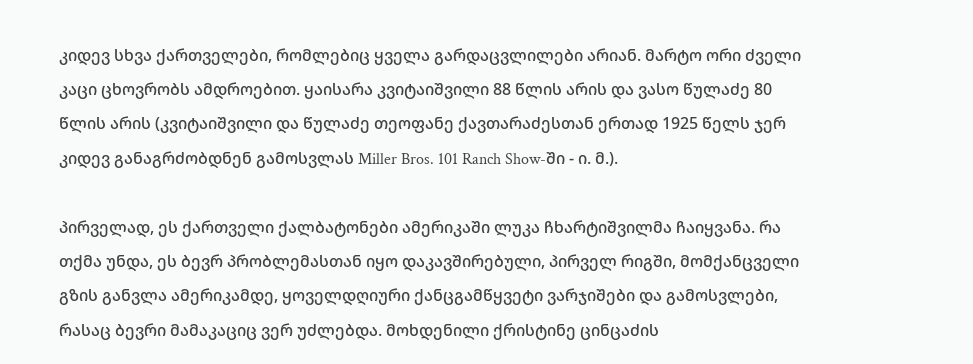კიდევ სხვა ქართველები, რომლებიც ყველა გარდაცვლილები არიან. მარტო ორი ძველი კაცი ცხოვრობს ამდროებით. ყაისარა კვიტაიშვილი 88 წლის არის და ვასო წულაძე 80 წლის არის (კვიტაიშვილი და წულაძე თეოფანე ქავთარაძესთან ერთად 1925 წელს ჯერ კიდევ განაგრძობდნენ გამოსვლას Miller Bros. 101 Ranch Show-ში - ი. მ.).

პირველად, ეს ქართველი ქალბატონები ამერიკაში ლუკა ჩხარტიშვილმა ჩაიყვანა. რა თქმა უნდა, ეს ბევრ პრობლემასთან იყო დაკავშირებული, პირველ რიგში, მომქანცველი გზის განვლა ამერიკამდე, ყოველდღიური ქანცგამწყვეტი ვარჯიშები და გამოსვლები, რასაც ბევრი მამაკაციც ვერ უძლებდა. მოხდენილი ქრისტინე ცინცაძის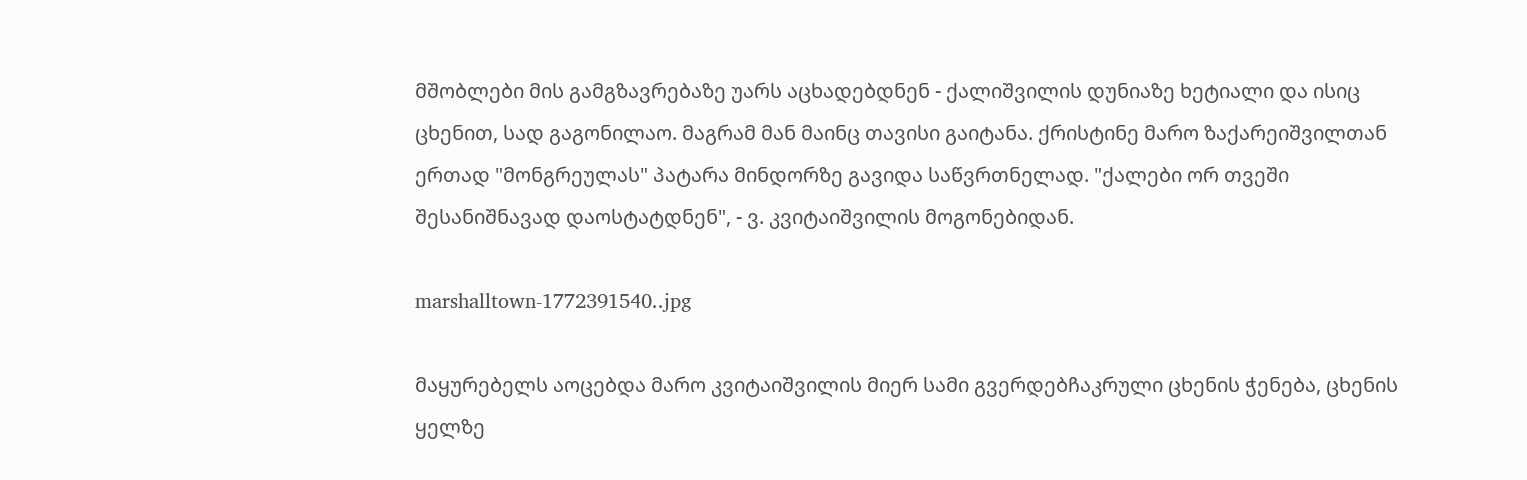მშობლები მის გამგზავრებაზე უარს აცხადებდნენ - ქალიშვილის დუნიაზე ხეტიალი და ისიც ცხენით, სად გაგონილაო. მაგრამ მან მაინც თავისი გაიტანა. ქრისტინე მარო ზაქარეიშვილთან ერთად "მონგრეულას" პატარა მინდორზე გავიდა საწვრთნელად. "ქალები ორ თვეში შესანიშნავად დაოსტატდნენ", - ვ. კვიტაიშვილის მოგონებიდან.

marshalltown-1772391540..jpg

მაყურებელს აოცებდა მარო კვიტაიშვილის მიერ სამი გვერდებჩაკრული ცხენის ჭენება, ცხენის ყელზე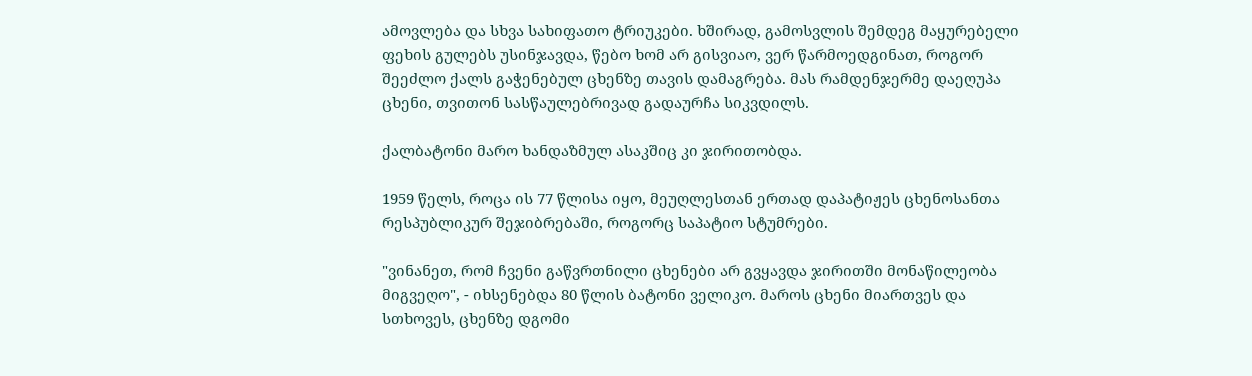ამოვლება და სხვა სახიფათო ტრიუკები. ხშირად, გამოსვლის შემდეგ მაყურებელი ფეხის გულებს უსინჯავდა, წებო ხომ არ გისვიაო, ვერ წარმოედგინათ, როგორ შეეძლო ქალს გაჭენებულ ცხენზე თავის დამაგრება. მას რამდენჯერმე დაეღუპა ცხენი, თვითონ სასწაულებრივად გადაურჩა სიკვდილს.

ქალბატონი მარო ხანდაზმულ ასაკშიც კი ჯირითობდა.

1959 წელს, როცა ის 77 წლისა იყო, მეუღლესთან ერთად დაპატიჟეს ცხენოსანთა რესპუბლიკურ შეჯიბრებაში, როგორც საპატიო სტუმრები.

"ვინანეთ, რომ ჩვენი გაწვრთნილი ცხენები არ გვყავდა ჯირითში მონაწილეობა მიგვეღო", - იხსენებდა 80 წლის ბატონი ველიკო. მაროს ცხენი მიართვეს და სთხოვეს, ცხენზე დგომი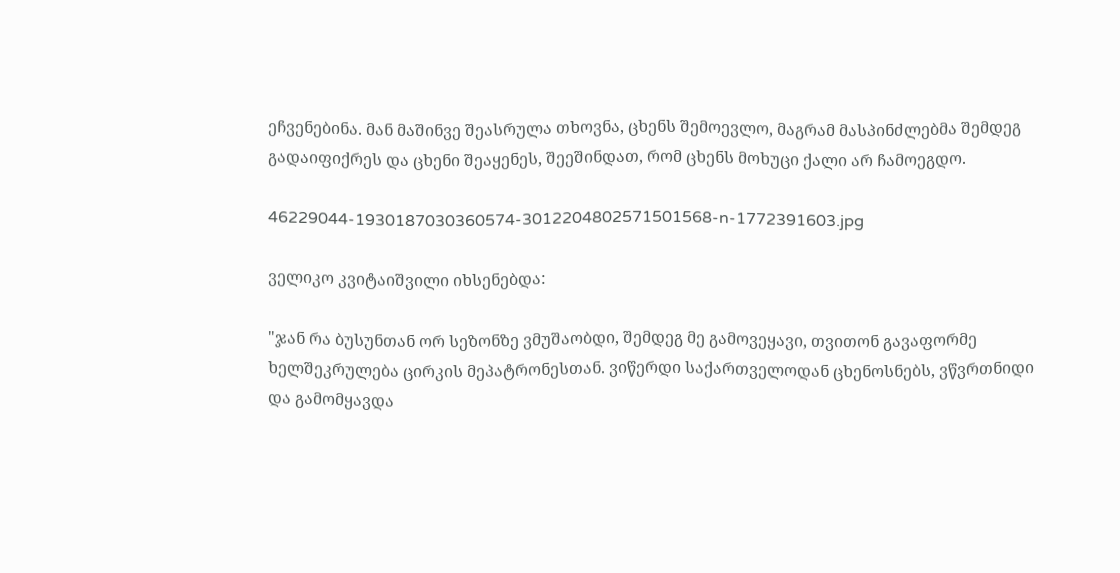ეჩვენებინა. მან მაშინვე შეასრულა თხოვნა, ცხენს შემოევლო, მაგრამ მასპინძლებმა შემდეგ გადაიფიქრეს და ცხენი შეაყენეს, შეეშინდათ, რომ ცხენს მოხუცი ქალი არ ჩამოეგდო.

46229044-1930187030360574-3012204802571501568-n-1772391603.jpg

ველიკო კვიტაიშვილი იხსენებდა:

"ჯან რა ბუსუნთან ორ სეზონზე ვმუშაობდი, შემდეგ მე გამოვეყავი, თვითონ გავაფორმე ხელშეკრულება ცირკის მეპატრონესთან. ვიწერდი საქართველოდან ცხენოსნებს, ვწვრთნიდი და გამომყავდა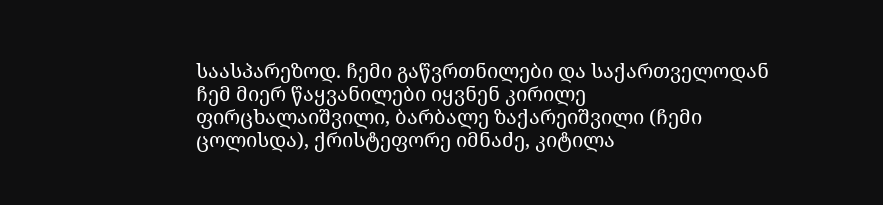საასპარეზოდ. ჩემი გაწვრთნილები და საქართველოდან ჩემ მიერ წაყვანილები იყვნენ კირილე ფირცხალაიშვილი, ბარბალე ზაქარეიშვილი (ჩემი ცოლისდა), ქრისტეფორე იმნაძე, კიტილა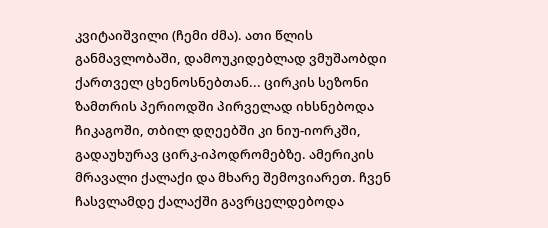კვიტაიშვილი (ჩემი ძმა). ათი წლის განმავლობაში, დამოუკიდებლად ვმუშაობდი ქართველ ცხენოსნებთან... ცირკის სეზონი ზამთრის პერიოდში პირველად იხსნებოდა ჩიკაგოში, თბილ დღეებში კი ნიუ-იორკში, გადაუხურავ ცირკ-იპოდრომებზე. ამერიკის მრავალი ქალაქი და მხარე შემოვიარეთ. ჩვენ ჩასვლამდე ქალაქში გავრცელდებოდა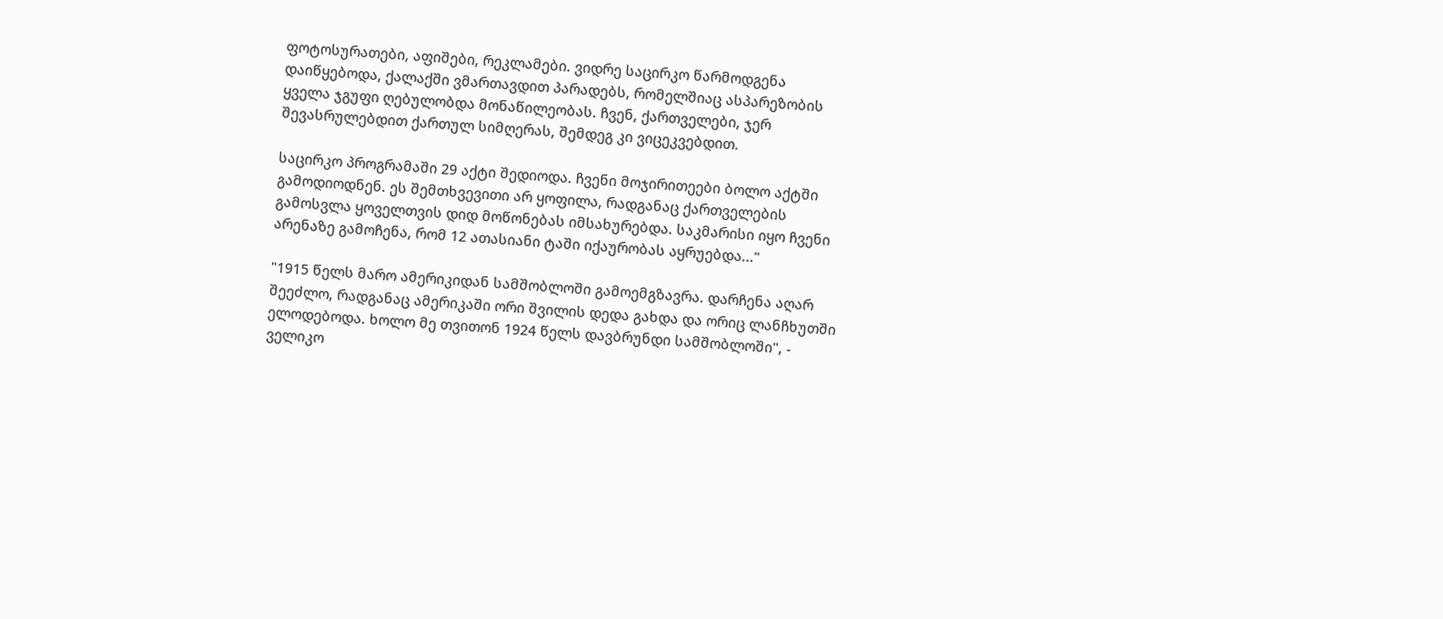ფოტოსურათები, აფიშები, რეკლამები. ვიდრე საცირკო წარმოდგენა დაიწყებოდა, ქალაქში ვმართავდით პარადებს, რომელშიაც ასპარეზობის ყველა ჯგუფი ღებულობდა მონაწილეობას. ჩვენ, ქართველები, ჯერ შევასრულებდით ქართულ სიმღერას, შემდეგ კი ვიცეკვებდით.

საცირკო პროგრამაში 29 აქტი შედიოდა. ჩვენი მოჯირითეები ბოლო აქტში გამოდიოდნენ. ეს შემთხვევითი არ ყოფილა, რადგანაც ქართველების გამოსვლა ყოველთვის დიდ მოწონებას იმსახურებდა. საკმარისი იყო ჩვენი არენაზე გამოჩენა, რომ 12 ათასიანი ტაში იქაურობას აყრუებდა..."

"1915 წელს მარო ამერიკიდან სამშობლოში გამოემგზავრა. დარჩენა აღარ შეეძლო, რადგანაც ამერიკაში ორი შვილის დედა გახდა და ორიც ლანჩხუთში ელოდებოდა. ხოლო მე თვითონ 1924 წელს დავბრუნდი სამშობლოში", - ველიკო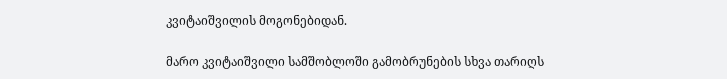კვიტაიშვილის მოგონებიდან.

მარო კვიტაიშვილი სამშობლოში გამობრუნების სხვა თარიღს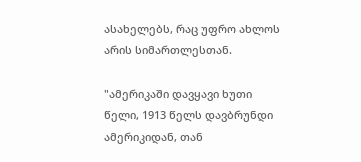ასახელებს, რაც უფრო ახლოს არის სიმართლესთან.

"ამერიკაში დავყავი ხუთი წელი, 1913 წელს დავბრუნდი ამერიკიდან, თან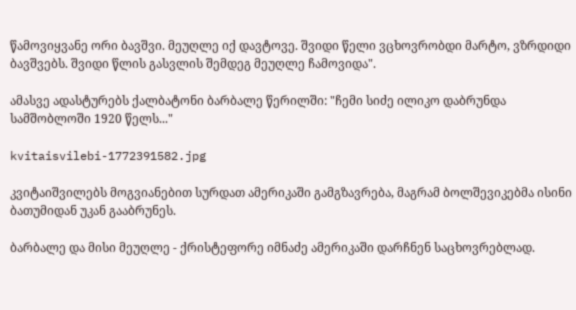წამოვიყვანე ორი ბავშვი. მეუღლე იქ დავტოვე. შვიდი წელი ვცხოვრობდი მარტო, ვზრდიდი ბავშვებს. შვიდი წლის გასვლის შემდეგ მეუღლე ჩამოვიდა".

ამასვე ადასტურებს ქალბატონი ბარბალე წერილში: "ჩემი სიძე ილიკო დაბრუნდა სამშობლოში 1920 წელს..."

kvitaisvilebi-1772391582.jpg

კვიტაიშვილებს მოგვიანებით სურდათ ამერიკაში გამგზავრება, მაგრამ ბოლშევიკებმა ისინი ბათუმიდან უკან გააბრუნეს.

ბარბალე და მისი მეუღლე - ქრისტეფორე იმნაძე ამერიკაში დარჩნენ საცხოვრებლად.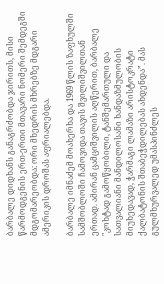ბარბალე დიდხანს განაგრძობდა ჯირითს, მისი წარმოდგენის ერთ-ერთი მთავარი ნომერი შემდეგში მდგომარეობდა: ორი მხედრის მხრებზე მდგარი ამერიკის დროშას აფრიალებდა.

ბარბალე იმნაძემ მოახერხა და 1969 წლის ზაფხულში სამშობლოში ჩამოვიდა თავის შვილიშვილთან ერთად. ამირან ცამციშვილის აღწერით, ბარბალე "კოხტად გამოწყობილი, ტანშემართული და სათვალიანი მანდილოსანი ხანდაზმულობის მიუხედავად, ჭარმაგი ლამაზი არისტოკრატი ქალბატონის შთაბეჭდილებას ახდენდა”. მას გულმხურვალედ უმასპინძლეს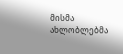მისმა ახლობლებმა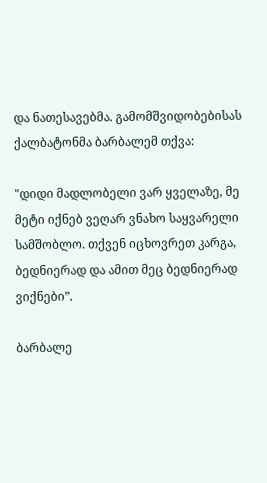და ნათესავებმა. გამომშვიდობებისას ქალბატონმა ბარბალემ თქვა:

"დიდი მადლობელი ვარ ყველაზე, მე მეტი იქნებ ვეღარ ვნახო საყვარელი სამშობლო. თქვენ იცხოვრეთ კარგა, ბედნიერად და ამით მეც ბედნიერად ვიქნები”.

ბარბალე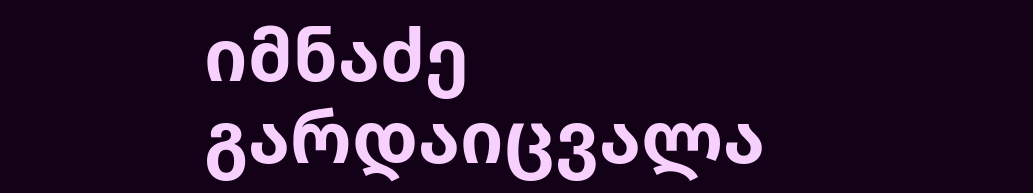იმნაძე გარდაიცვალა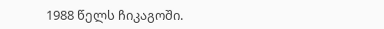1988 წელს ჩიკაგოში.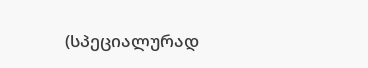(სპეციალურად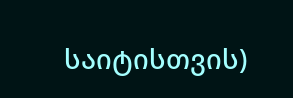საიტისთვის)